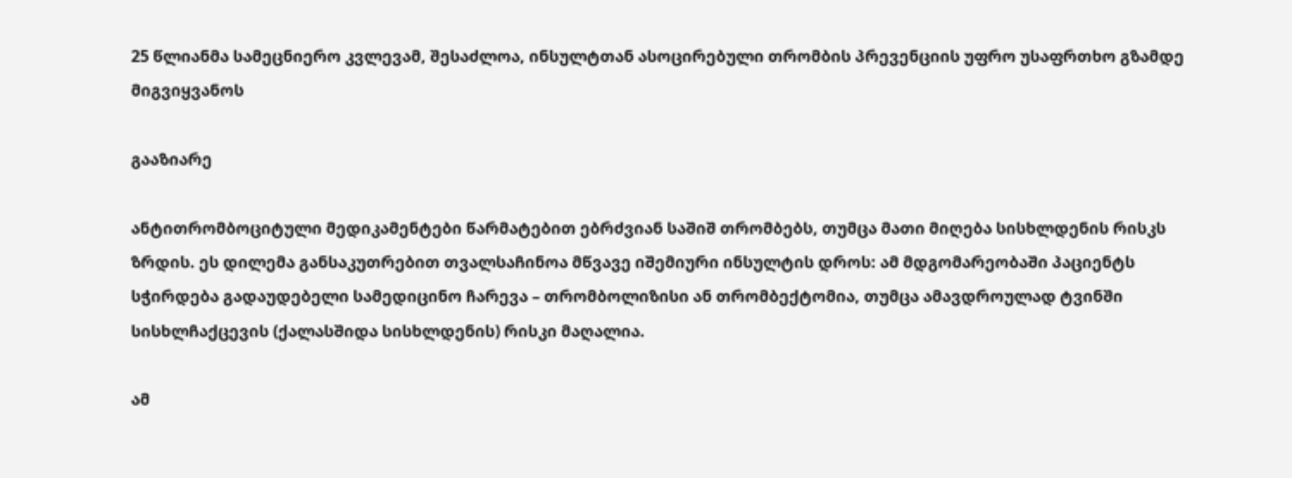25 წლიანმა სამეცნიერო კვლევამ, შესაძლოა, ინსულტთან ასოცირებული თრომბის პრევენციის უფრო უსაფრთხო გზამდე მიგვიყვანოს

გააზიარე

ანტითრომბოციტული მედიკამენტები წარმატებით ებრძვიან საშიშ თრომბებს, თუმცა მათი მიღება სისხლდენის რისკს ზრდის. ეს დილემა განსაკუთრებით თვალსაჩინოა მწვავე იშემიური ინსულტის დროს: ამ მდგომარეობაში პაციენტს სჭირდება გადაუდებელი სამედიცინო ჩარევა – თრომბოლიზისი ან თრომბექტომია, თუმცა ამავდროულად ტვინში სისხლჩაქცევის (ქალასშიდა სისხლდენის) რისკი მაღალია.

ამ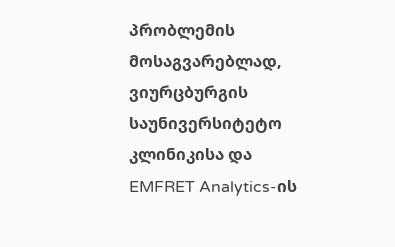პრობლემის მოსაგვარებლად, ვიურცბურგის საუნივერსიტეტო კლინიკისა და EMFRET Analytics-ის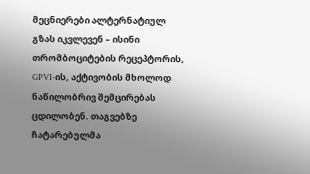მეცნიერები ალტერნატიულ გზას იკვლევენ – ისინი თრომბოციტების რეცეპტორის, GPVI-ის, აქტივობის მხოლოდ ნაწილობრივ შემცირებას ცდილობენ. თაგვებზე ჩატარებულმა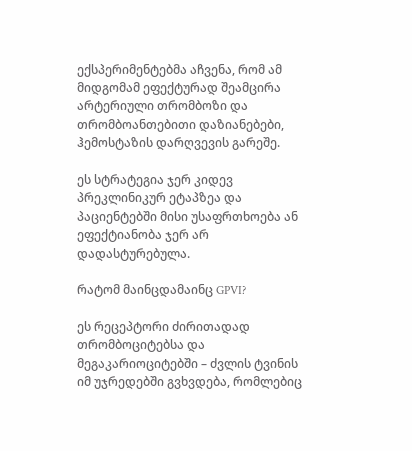ექსპერიმენტებმა აჩვენა, რომ ამ მიდგომამ ეფექტურად შეამცირა არტერიული თრომბოზი და თრომბოანთებითი დაზიანებები, ჰემოსტაზის დარღვევის გარეშე.

ეს სტრატეგია ჯერ კიდევ პრეკლინიკურ ეტაპზეა და პაციენტებში მისი უსაფრთხოება ან ეფექტიანობა ჯერ არ დადასტურებულა.

რატომ მაინცდამაინც GPVI?

ეს რეცეპტორი ძირითადად თრომბოციტებსა და მეგაკარიოციტებში – ძვლის ტვინის იმ უჯრედებში გვხვდება, რომლებიც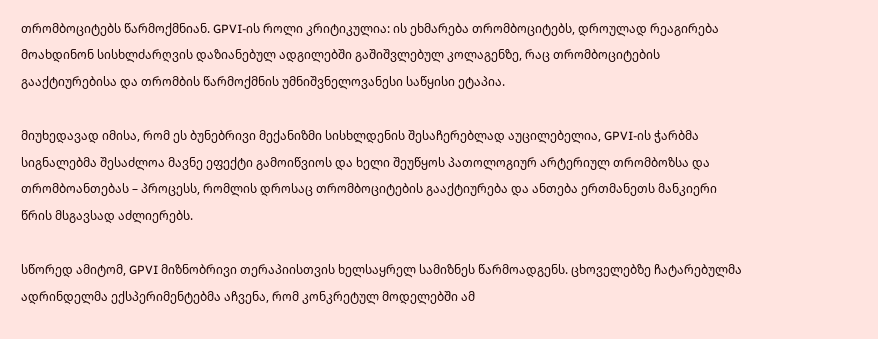თრომბოციტებს წარმოქმნიან. GPVI-ის როლი კრიტიკულია: ის ეხმარება თრომბოციტებს, დროულად რეაგირება მოახდინონ სისხლძარღვის დაზიანებულ ადგილებში გაშიშვლებულ კოლაგენზე, რაც თრომბოციტების გააქტიურებისა და თრომბის წარმოქმნის უმნიშვნელოვანესი საწყისი ეტაპია.

მიუხედავად იმისა, რომ ეს ბუნებრივი მექანიზმი სისხლდენის შესაჩერებლად აუცილებელია, GPVI-ის ჭარბმა სიგნალებმა შესაძლოა მავნე ეფექტი გამოიწვიოს და ხელი შეუწყოს პათოლოგიურ არტერიულ თრომბოზსა და თრომბოანთებას – პროცესს, რომლის დროსაც თრომბოციტების გააქტიურება და ანთება ერთმანეთს მანკიერი წრის მსგავსად აძლიერებს.

სწორედ ამიტომ, GPVI მიზნობრივი თერაპიისთვის ხელსაყრელ სამიზნეს წარმოადგენს. ცხოველებზე ჩატარებულმა ადრინდელმა ექსპერიმენტებმა აჩვენა, რომ კონკრეტულ მოდელებში ამ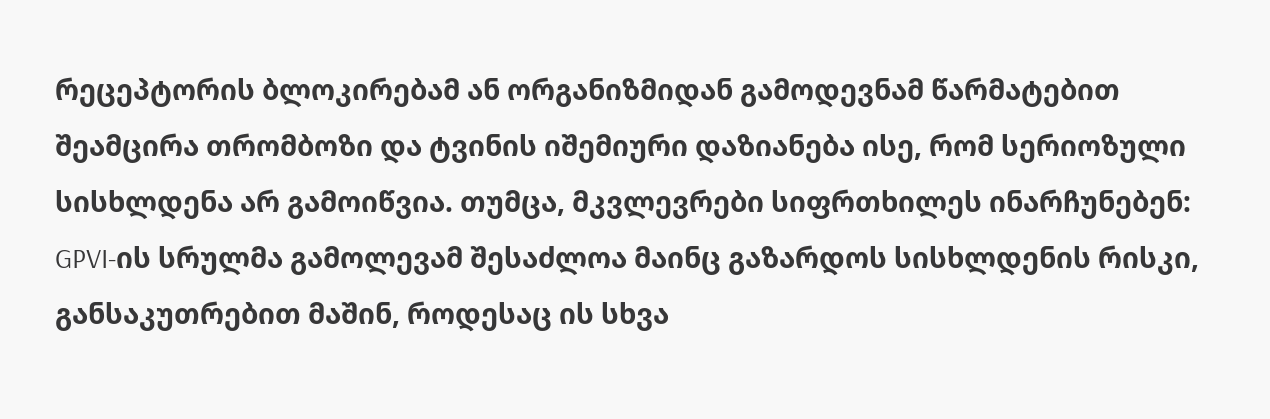რეცეპტორის ბლოკირებამ ან ორგანიზმიდან გამოდევნამ წარმატებით შეამცირა თრომბოზი და ტვინის იშემიური დაზიანება ისე, რომ სერიოზული სისხლდენა არ გამოიწვია. თუმცა, მკვლევრები სიფრთხილეს ინარჩუნებენ: GPVI-ის სრულმა გამოლევამ შესაძლოა მაინც გაზარდოს სისხლდენის რისკი, განსაკუთრებით მაშინ, როდესაც ის სხვა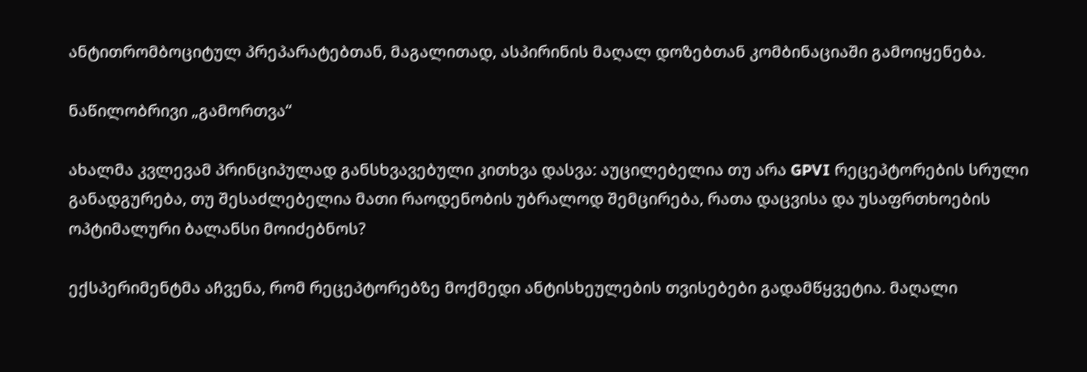ანტითრომბოციტულ პრეპარატებთან, მაგალითად, ასპირინის მაღალ დოზებთან კომბინაციაში გამოიყენება.

ნაწილობრივი „გამორთვა“

ახალმა კვლევამ პრინციპულად განსხვავებული კითხვა დასვა: აუცილებელია თუ არა GPVI რეცეპტორების სრული განადგურება, თუ შესაძლებელია მათი რაოდენობის უბრალოდ შემცირება, რათა დაცვისა და უსაფრთხოების ოპტიმალური ბალანსი მოიძებნოს?

ექსპერიმენტმა აჩვენა, რომ რეცეპტორებზე მოქმედი ანტისხეულების თვისებები გადამწყვეტია. მაღალი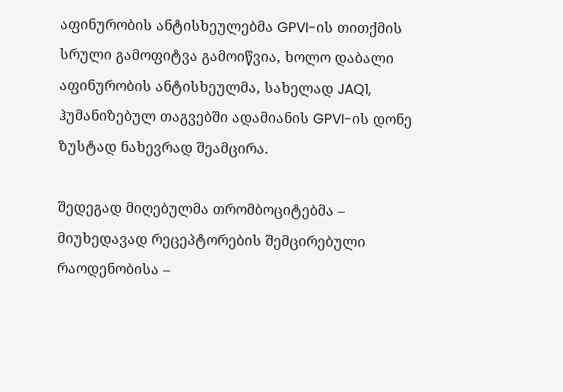აფინურობის ანტისხეულებმა GPVI-ის თითქმის სრული გამოფიტვა გამოიწვია, ხოლო დაბალი აფინურობის ანტისხეულმა, სახელად JAQ1, ჰუმანიზებულ თაგვებში ადამიანის GPVI-ის დონე ზუსტად ნახევრად შეამცირა.

შედეგად მიღებულმა თრომბოციტებმა – მიუხედავად რეცეპტორების შემცირებული რაოდენობისა –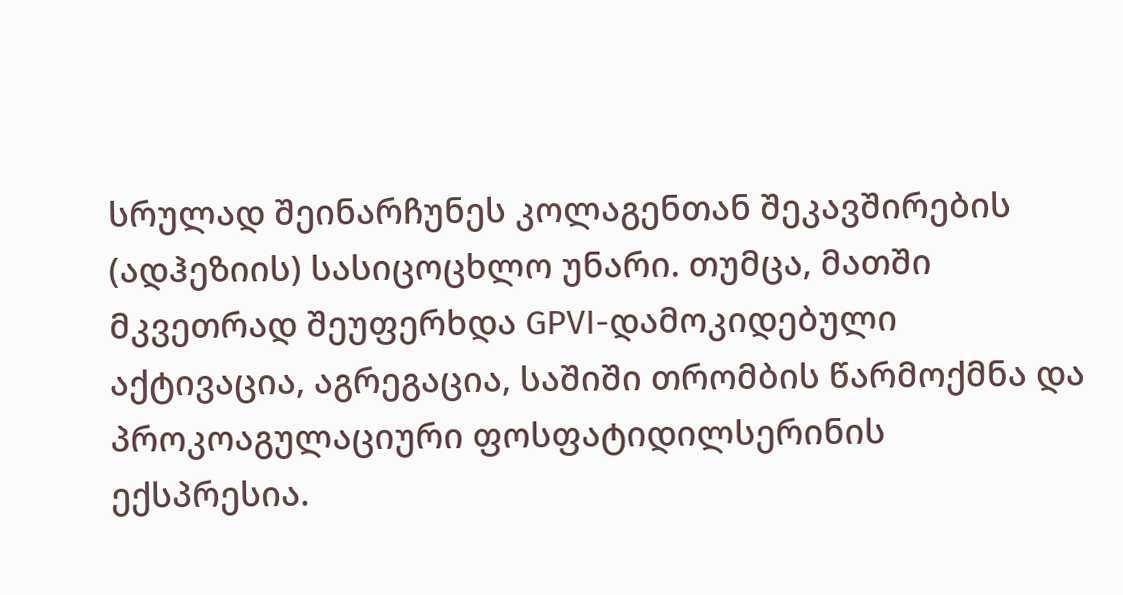სრულად შეინარჩუნეს კოლაგენთან შეკავშირების (ადჰეზიის) სასიცოცხლო უნარი. თუმცა, მათში მკვეთრად შეუფერხდა GPVI-დამოკიდებული აქტივაცია, აგრეგაცია, საშიში თრომბის წარმოქმნა და პროკოაგულაციური ფოსფატიდილსერინის ექსპრესია.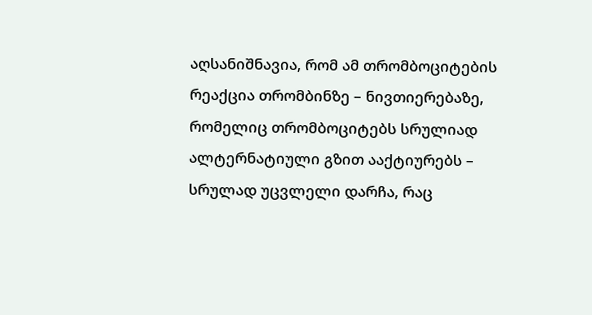აღსანიშნავია, რომ ამ თრომბოციტების რეაქცია თრომბინზე – ნივთიერებაზე, რომელიც თრომბოციტებს სრულიად ალტერნატიული გზით ააქტიურებს – სრულად უცვლელი დარჩა, რაც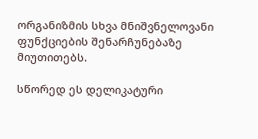ორგანიზმის სხვა მნიშვნელოვანი ფუნქციების შენარჩუნებაზე მიუთითებს.

სწორედ ეს დელიკატური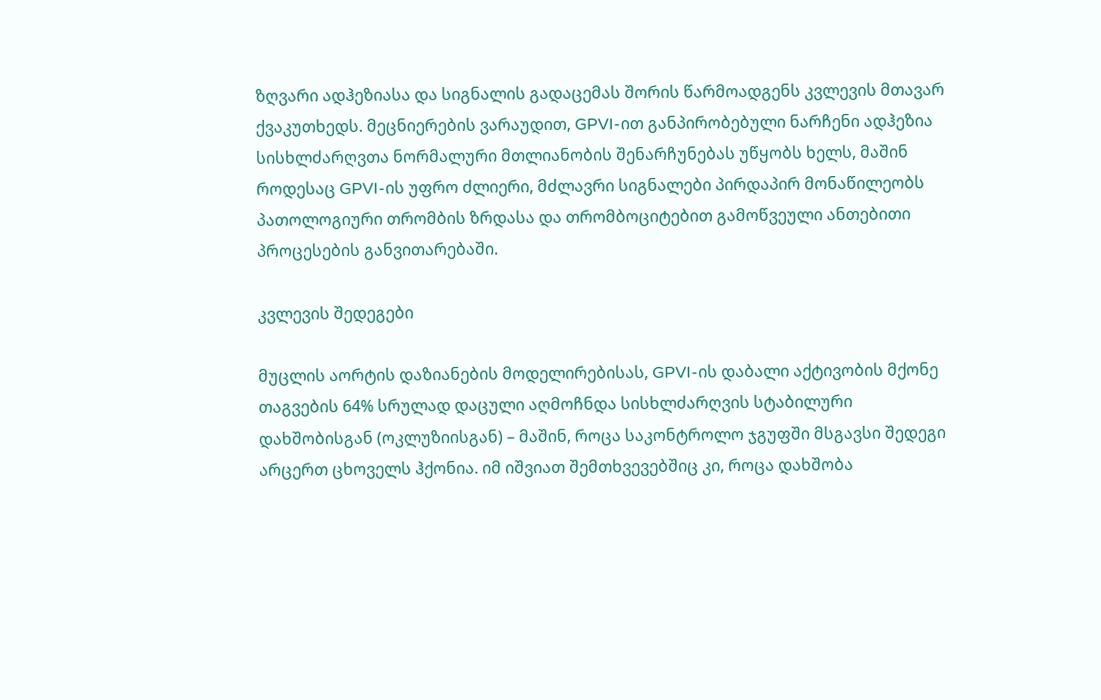ზღვარი ადჰეზიასა და სიგნალის გადაცემას შორის წარმოადგენს კვლევის მთავარ ქვაკუთხედს. მეცნიერების ვარაუდით, GPVI-ით განპირობებული ნარჩენი ადჰეზია სისხლძარღვთა ნორმალური მთლიანობის შენარჩუნებას უწყობს ხელს, მაშინ როდესაც GPVI-ის უფრო ძლიერი, მძლავრი სიგნალები პირდაპირ მონაწილეობს პათოლოგიური თრომბის ზრდასა და თრომბოციტებით გამოწვეული ანთებითი პროცესების განვითარებაში.

კვლევის შედეგები

მუცლის აორტის დაზიანების მოდელირებისას, GPVI-ის დაბალი აქტივობის მქონე თაგვების 64% სრულად დაცული აღმოჩნდა სისხლძარღვის სტაბილური დახშობისგან (ოკლუზიისგან) – მაშინ, როცა საკონტროლო ჯგუფში მსგავსი შედეგი არცერთ ცხოველს ჰქონია. იმ იშვიათ შემთხვევებშიც კი, როცა დახშობა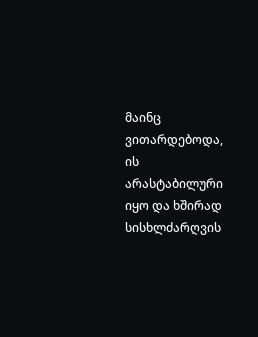მაინც ვითარდებოდა, ის არასტაბილური იყო და ხშირად სისხლძარღვის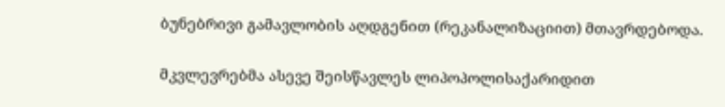ბუნებრივი გამავლობის აღდგენით (რეკანალიზაციით) მთავრდებოდა.

მკვლევრებმა ასევე შეისწავლეს ლიპოპოლისაქარიდით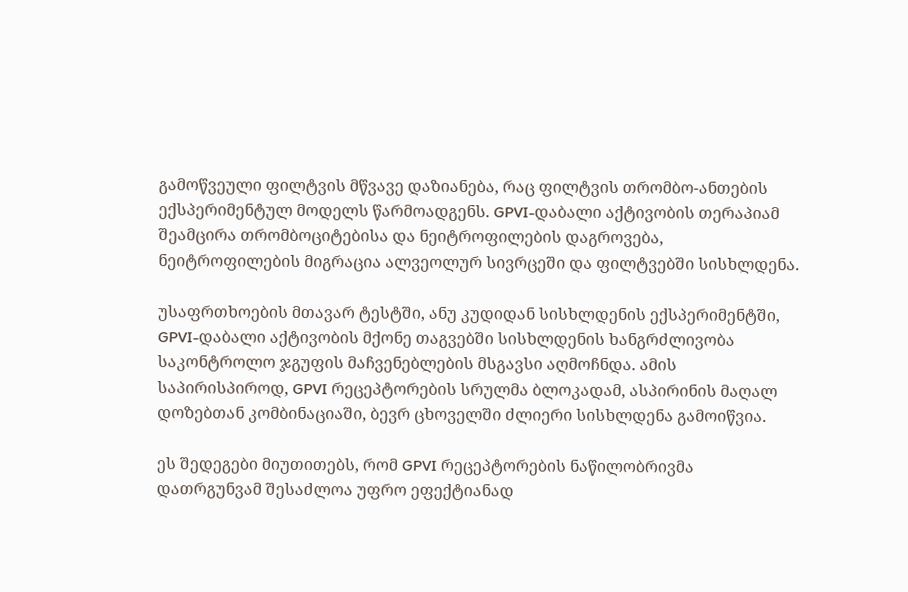გამოწვეული ფილტვის მწვავე დაზიანება, რაც ფილტვის თრომბო-ანთების ექსპერიმენტულ მოდელს წარმოადგენს. GPVI-დაბალი აქტივობის თერაპიამ შეამცირა თრომბოციტებისა და ნეიტროფილების დაგროვება, ნეიტროფილების მიგრაცია ალვეოლურ სივრცეში და ფილტვებში სისხლდენა.

უსაფრთხოების მთავარ ტესტში, ანუ კუდიდან სისხლდენის ექსპერიმენტში, GPVI-დაბალი აქტივობის მქონე თაგვებში სისხლდენის ხანგრძლივობა საკონტროლო ჯგუფის მაჩვენებლების მსგავსი აღმოჩნდა. ამის საპირისპიროდ, GPVI რეცეპტორების სრულმა ბლოკადამ, ასპირინის მაღალ დოზებთან კომბინაციაში, ბევრ ცხოველში ძლიერი სისხლდენა გამოიწვია.

ეს შედეგები მიუთითებს, რომ GPVI რეცეპტორების ნაწილობრივმა დათრგუნვამ შესაძლოა უფრო ეფექტიანად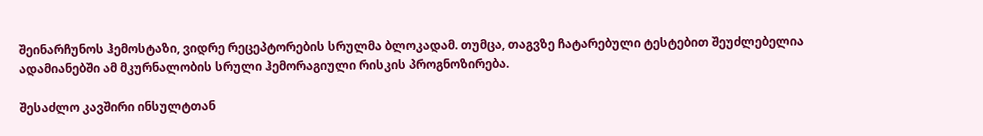შეინარჩუნოს ჰემოსტაზი, ვიდრე რეცეპტორების სრულმა ბლოკადამ. თუმცა, თაგვზე ჩატარებული ტესტებით შეუძლებელია ადამიანებში ამ მკურნალობის სრული ჰემორაგიული რისკის პროგნოზირება.

შესაძლო კავშირი ინსულტთან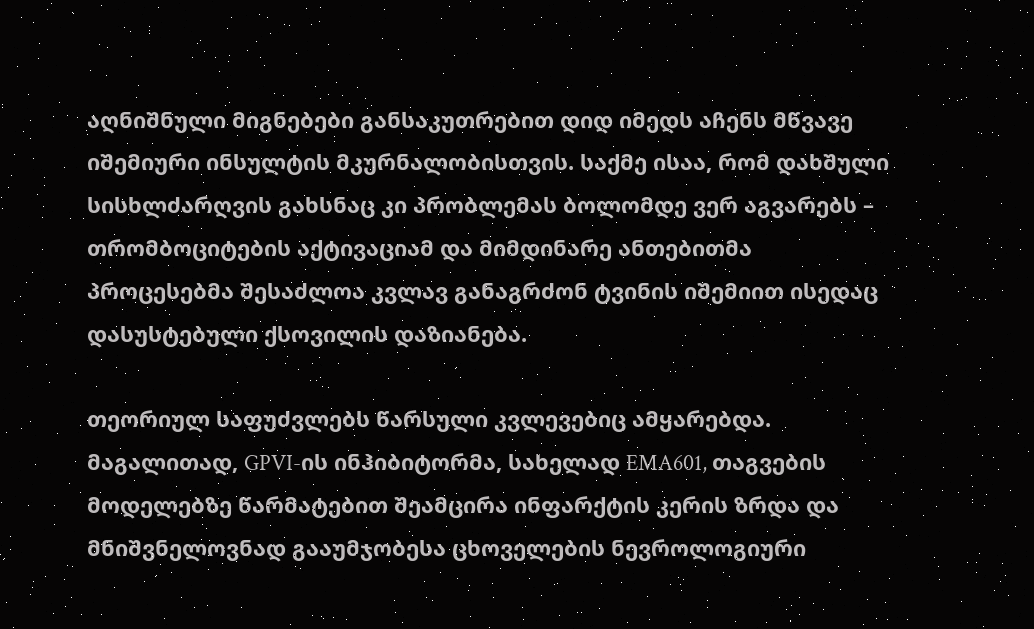აღნიშნული მიგნებები განსაკუთრებით დიდ იმედს აჩენს მწვავე იშემიური ინსულტის მკურნალობისთვის. საქმე ისაა, რომ დახშული სისხლძარღვის გახსნაც კი პრობლემას ბოლომდე ვერ აგვარებს – თრომბოციტების აქტივაციამ და მიმდინარე ანთებითმა პროცესებმა შესაძლოა კვლავ განაგრძონ ტვინის იშემიით ისედაც დასუსტებული ქსოვილის დაზიანება.

თეორიულ საფუძვლებს წარსული კვლევებიც ამყარებდა. მაგალითად, GPVI-ის ინჰიბიტორმა, სახელად EMA601, თაგვების მოდელებზე წარმატებით შეამცირა ინფარქტის კერის ზრდა და მნიშვნელოვნად გააუმჯობესა ცხოველების ნევროლოგიური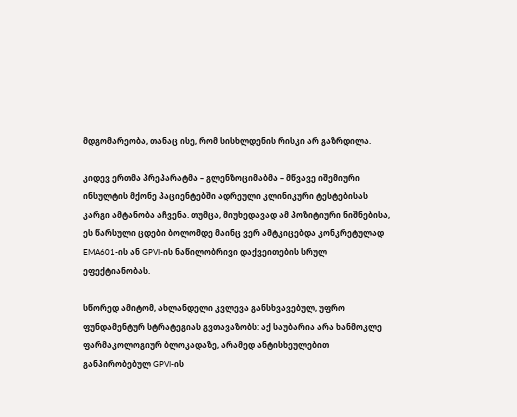მდგომარეობა, თანაც ისე, რომ სისხლდენის რისკი არ გაზრდილა.

კიდევ ერთმა პრეპარატმა – გლენზოციმაბმა – მწვავე იშემიური ინსულტის მქონე პაციენტებში ადრეული კლინიკური ტესტებისას კარგი ამტანობა აჩვენა. თუმცა, მიუხედავად ამ პოზიტიური ნიშნებისა, ეს წარსული ცდები ბოლომდე მაინც ვერ ამტკიცებდა კონკრეტულად EMA601-ის ან GPVI-ის ნაწილობრივი დაქვეითების სრულ ეფექტიანობას.

სწორედ ამიტომ, ახლანდელი კვლევა განსხვავებულ, უფრო ფუნდამენტურ სტრატეგიას გვთავაზობს: აქ საუბარია არა ხანმოკლე ფარმაკოლოგიურ ბლოკადაზე, არამედ ანტისხეულებით განპირობებულ GPVI-ის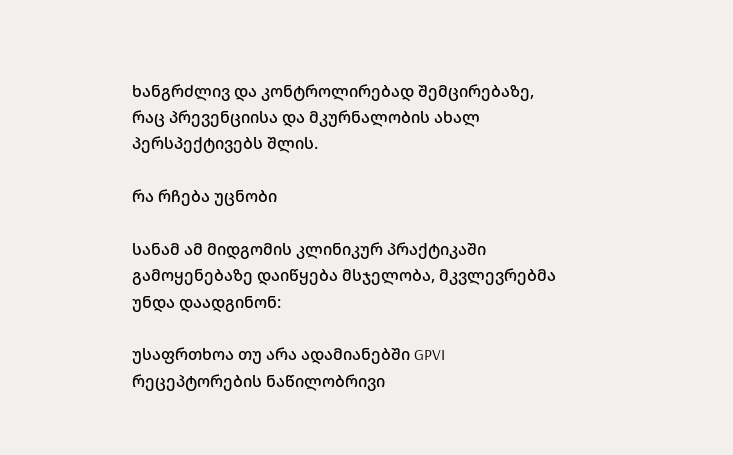ხანგრძლივ და კონტროლირებად შემცირებაზე, რაც პრევენციისა და მკურნალობის ახალ პერსპექტივებს შლის.

რა რჩება უცნობი

სანამ ამ მიდგომის კლინიკურ პრაქტიკაში გამოყენებაზე დაიწყება მსჯელობა, მკვლევრებმა უნდა დაადგინონ:

უსაფრთხოა თუ არა ადამიანებში GPVI რეცეპტორების ნაწილობრივი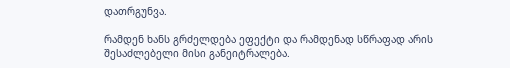დათრგუნვა.

რამდენ ხანს გრძელდება ეფექტი და რამდენად სწრაფად არის შესაძლებელი მისი განეიტრალება.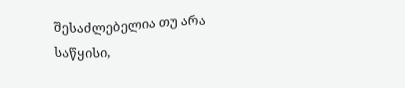შესაძლებელია თუ არა საწყისი,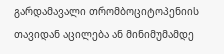გარდამავალი თრომბოციტოპენიის თავიდან აცილება ან მინიმუმამდე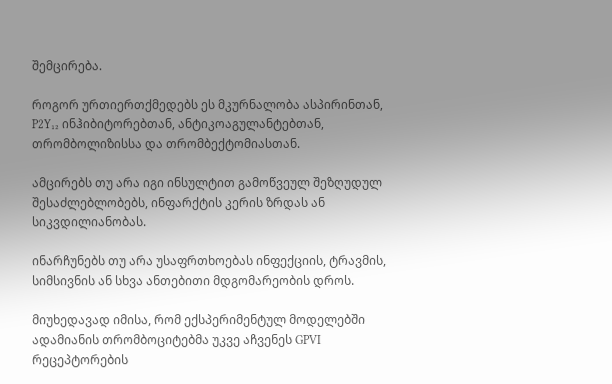შემცირება.

როგორ ურთიერთქმედებს ეს მკურნალობა ასპირინთან, P2Y₁₂ ინჰიბიტორებთან, ანტიკოაგულანტებთან, თრომბოლიზისსა და თრომბექტომიასთან.

ამცირებს თუ არა იგი ინსულტით გამოწვეულ შეზღუდულ შესაძლებლობებს, ინფარქტის კერის ზრდას ან სიკვდილიანობას.

ინარჩუნებს თუ არა უსაფრთხოებას ინფექციის, ტრავმის, სიმსივნის ან სხვა ანთებითი მდგომარეობის დროს.

მიუხედავად იმისა, რომ ექსპერიმენტულ მოდელებში ადამიანის თრომბოციტებმა უკვე აჩვენეს GPVI რეცეპტორების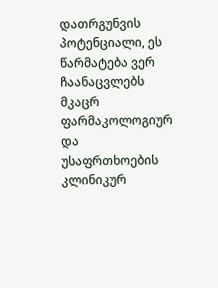დათრგუნვის პოტენციალი, ეს წარმატება ვერ ჩაანაცვლებს მკაცრ ფარმაკოლოგიურ და უსაფრთხოების კლინიკურ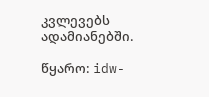კვლევებს ადამიანებში.

წყარო: idw-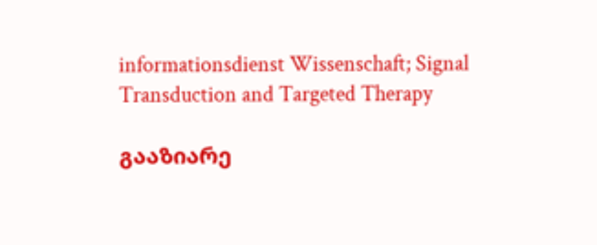informationsdienst Wissenschaft; Signal Transduction and Targeted Therapy

გააზიარე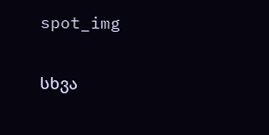spot_img

სხვა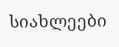სიახლეები